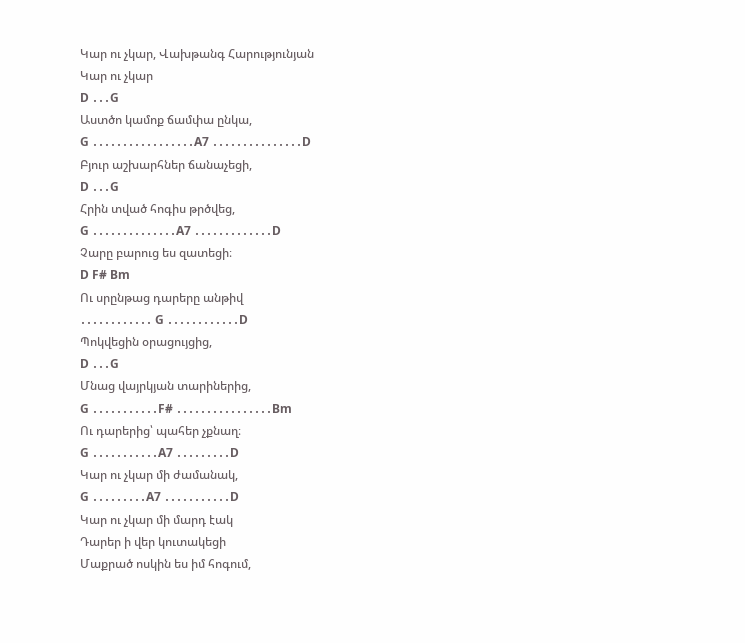Կար ու չկար, Վախթանգ Հարությունյան
Կար ու չկար
D ․․․G
Աստծո կամոք ճամփա ընկա,
G ․․․․․․․․․․․․․․․․․A7 ․․․․․․․․․․․․․․․D
Բյուր աշխարհներ ճանաչեցի,
D ․․․G
Հրին տված հոգիս թրծվեց,
G ․․․․․․․․․․․․․․A7 ․․․․․․․․․․․․․D
Չարը բարուց ես զատեցի։
D F# Bm
Ու սրընթաց դարերը անթիվ
․․․․․․․․․․․․ G ․․․․․․․․․․․․D
Պոկվեցին օրացույցից,
D ․․․G
Մնաց վայրկյան տարիներից,
G ․․․․․․․․․․․F# ․․․․․․․․․․․․․․․․Bm
Ու դարերից՝ պահեր չքնաղ։
G ․․․․․․․․․․․A7 ․․․․․․․․․D
Կար ու չկար մի ժամանակ,
G ․․․․․․․․․A7 ․․․․․․․․․․․D
Կար ու չկար մի մարդ էակ
Դարեր ի վեր կուտակեցի
Մաքրած ոսկին ես իմ հոգում,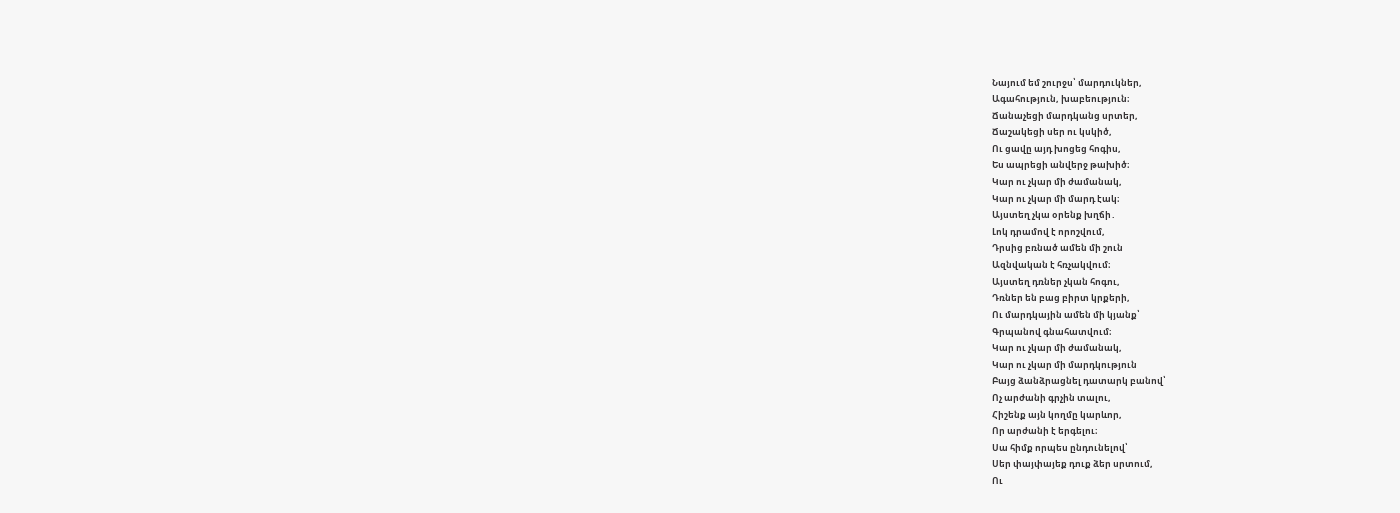Նայում եմ շուրջս՝ մարդուկներ,
Ագահություն, խաբեություն։
Ճանաչեցի մարդկանց սրտեր,
Ճաշակեցի սեր ու կսկիծ,
Ու ցավը այդ խոցեց հոգիս,
Ես ապրեցի անվերջ թախիծ։
Կար ու չկար մի ժամանակ,
Կար ու չկար մի մարդ էակ։
Այստեղ չկա օրենք խղճի․
Լոկ դրամով է որոշվում,
Դրսից բռնած ամեն մի շուն
Ազնվական է հռչակվում։
Այստեղ դռներ չկան հոգու,
Դռներ են բաց բիրտ կրքերի,
Ու մարդկային ամեն մի կյանք՝
Գրպանով գնահատվում։
Կար ու չկար մի ժամանակ,
Կար ու չկար մի մարդկություն
Բայց ձանձրացնել դատարկ բանով՝
Ոչ արժանի գրչին տալու,
Հիշենք այն կողմը կարևոր,
Որ արժանի է երգելու։
Սա հիմք որպես ընդունելով՝
Սեր փայփայեք դուք ձեր սրտում,
Ու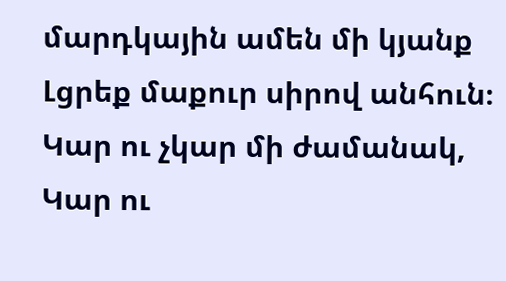մարդկային ամեն մի կյանք
Լցրեք մաքուր սիրով անհուն։
Կար ու չկար մի ժամանակ,
Կար ու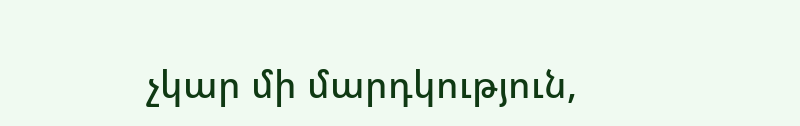չկար մի մարդկություն,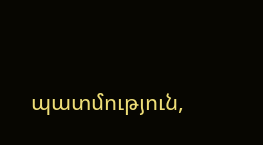պատմություն,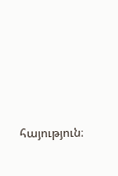հայություն։